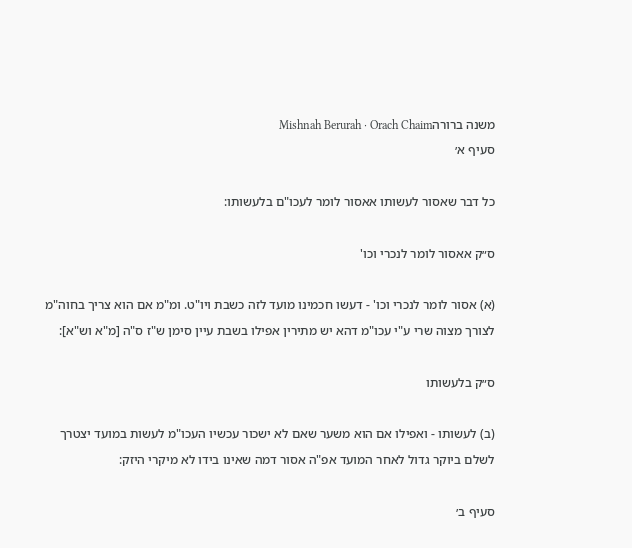משנה ברורהMishnah Berurah · Orach Chaim
סעיף א׳

כל דבר שאסור לעשותו אאסור לומר לעכו"ם בלעשותו:

ס״ק אאסור לומר לנכרי וכו'

(א) אסור לומר לנכרי וכו' - דעשו חכמינו מועד לזה כשבת ויו"ט. ומ"מ אם הוא צריך בחוה"מ לצורך מצוה שרי ע"י עכו"מ דהא יש מתירין אפילו בשבת עיין סימן ש"ז ס"ה [מ"א וש"א]:

ס״ק בלעשותו

(ב) לעשותו - ואפילו אם הוא משער שאם לא ישכור עכשיו העכו"מ לעשות במועד יצטרך לשלם ביוקר גדול לאחר המועד אפ"ה אסור דמה שאינו בידו לא מיקרי היזק:

סעיף ב׳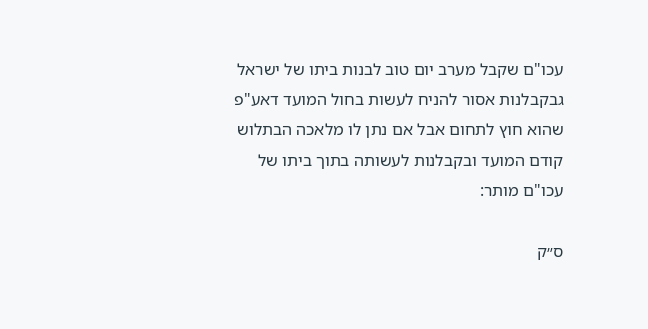עכו"ם שקבל מערב יום טוב לבנות ביתו של ישראל גבקבלנות אסור להניח לעשות בחול המועד דאע"פ שהוא חוץ לתחום אבל אם נתן לו מלאכה הבתלוש קודם המועד ובקבלנות לעשותה בתוך ביתו של עכו"ם מותר:

ס״ק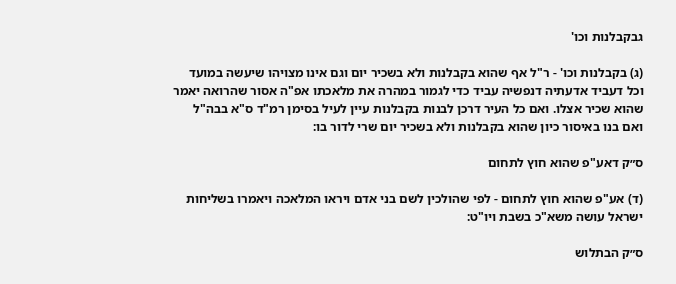גבקבלנות וכו'

(ג) בקבלנות וכו' - ר"ל אף שהוא בקבלנות ולא בשכיר יום וגם אינו מצויהו שיעשה במועד וכל דעביד אדעתיה דנפשיה עביד כדי לגמור במהרה את מלאכתו אפ"ה אסור שהרואה יאמר שהוא שכיר אצלו. ואם כל העיר דרכן לבנות בקבלנות עיין לעיל בסימן רמ"ד ס"א בבה"ל ואם בנו באיסור כיון שהוא בקבלנות ולא בשכיר יום שרי לדור בו:

ס״ק דאע"פ שהוא חוץ לתחום

(ד) אע"פ שהוא חוץ לתחום - לפי שהולכין לשם בני אדם ויראו המלאכה ויאמרו בשליחות ישראל עושה משא"כ בשבת ויו"ט:

ס״ק הבתלוש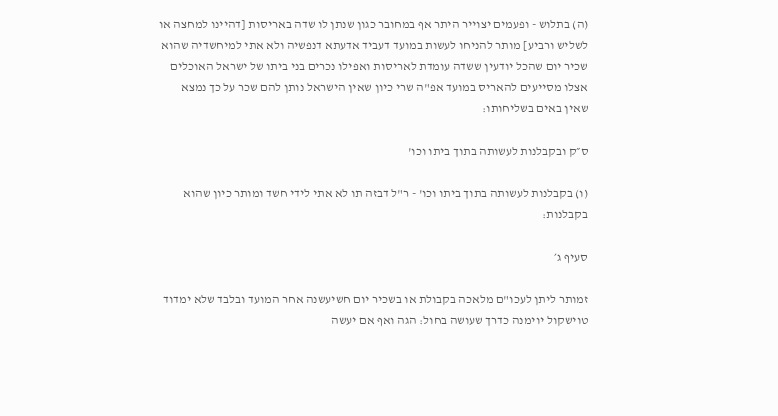(ה) בתלוש - ופעמים יצוייר היתר אף במחובר כגון שנתן לו שדה באריסות [דהיינו למחצה או לשליש ורביע] מותר להניחו לעשות במועד דעביד אדעתא דנפשיה ולא אתי למיחשדיה שהוא שכיר יום שהכל יודעין ששדה עומדת לאריסות ואפילו נכרים בני ביתו של ישראל האוכלים אצלו מסייעים להאריס במועד אפ"ה שרי כיון שאין הישראל נותן להם שכר על כך נמצא שאין באים בשליחותו:

ס״ק ובקבלנות לעשותה בתוך ביתו וכו'

(ו) בקבלנות לעשותה בתוך ביתו וכו' - ר"ל דבזה תו לא אתי לידי חשד ומותר כיון שהוא בקבלנות:

סעיף ג׳

זמותר ליתן לעכו"ם מלאכה בקבולת או בשכיר יום חשיעשנה אחר המועד ובלבד שלא ימדוד טוישקול יוימנה כדרך שעושה בחול: הגה ואף אם יעשה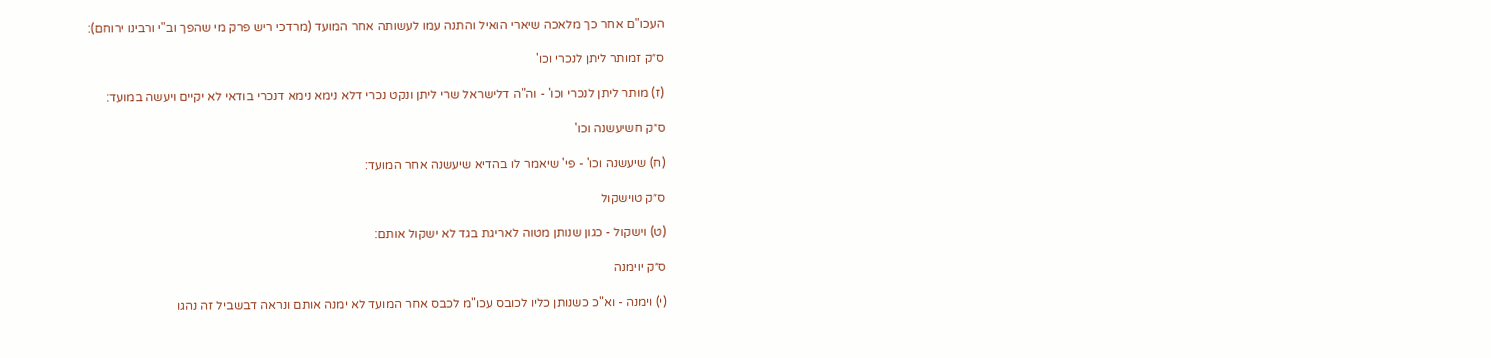העכו"ם אחר כך מלאכה שיארי הואיל והתנה עמו לעשותה אחר המועד (מרדכי ריש פרק מי שהפך וב"י ורבינו ירוחם):

ס״ק זמותר ליתן לנכרי וכו'

(ז) מותר ליתן לנכרי וכו' - וה"ה דלישראל שרי ליתן ונקט נכרי דלא נימא נימא דנכרי בודאי לא יקיים ויעשה במועד:

ס״ק חשיעשנה וכו'

(ח) שיעשנה וכו' - פי' שיאמר לו בהדיא שיעשנה אחר המועד:

ס״ק טוישקול

(ט) וישקול - כגון שנותן מטוה לאריגת בגד לא ישקול אותם:

ס״ק יוימנה

(י) וימנה - וא"כ כשנותן כליו לכובס עכו"מ לכבס אחר המועד לא ימנה אותם ונראה דבשביל זה נהגו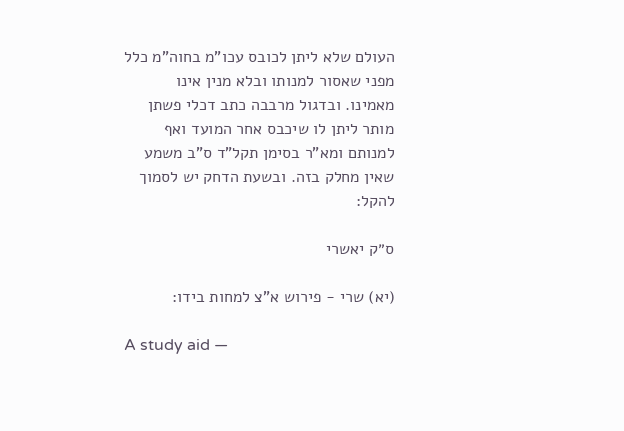העולם שלא ליתן לכובס עכו"מ בחוה"מ כלל מפני שאסור למנותו ובלא מנין אינו מאמינו. ובדגול מרבבה כתב דכלי פשתן מותר ליתן לו שיכבס אחר המועד ואף למנותם ומא"ר בסימן תקל"ד ס"ב משמע שאין מחלק בזה. ובשעת הדחק יש לסמוך להקל:

ס״ק יאשרי

(יא) שרי - פירוש א"צ למחות בידו:

A study aid —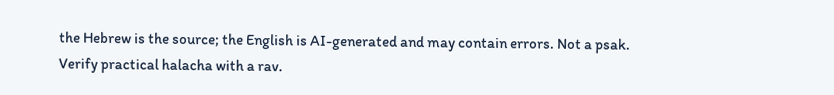the Hebrew is the source; the English is AI-generated and may contain errors. Not a psak. Verify practical halacha with a rav.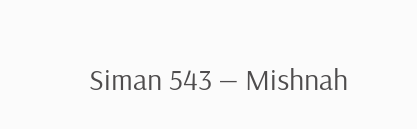Siman 543 — Mishnah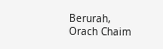Berurah, Orach Chaim